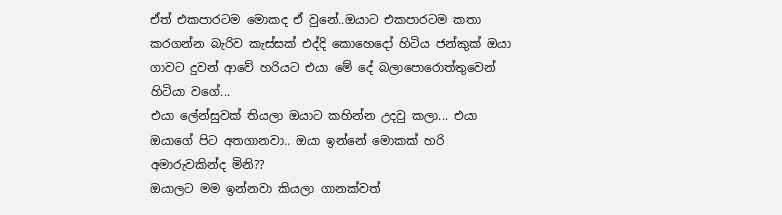ඒත් එකපාරටම මොකද ඒ වුනේ..ඔයාට එකපාරටම කතා කරගන්න බැරිව කැස්සක් එද්දි කොහෙදෝ හිටිය ජන්කුක් ඔයා ගාවට දුවන් ආවේ හරියට එයා මේ දේ බලාපොරොත්තුවෙන් හිටියා වගේ...
එයා ලේන්සුවක් තියලා ඔයාට කහින්න උදවු කලා... එයා ඔයාගේ පිට අතගානවා.. ඔයා ඉන්නේ මොකක් හරි අමාරුවකින්ද මිනි??
ඔයාලට මම ඉන්නවා කියලා ගානක්වත්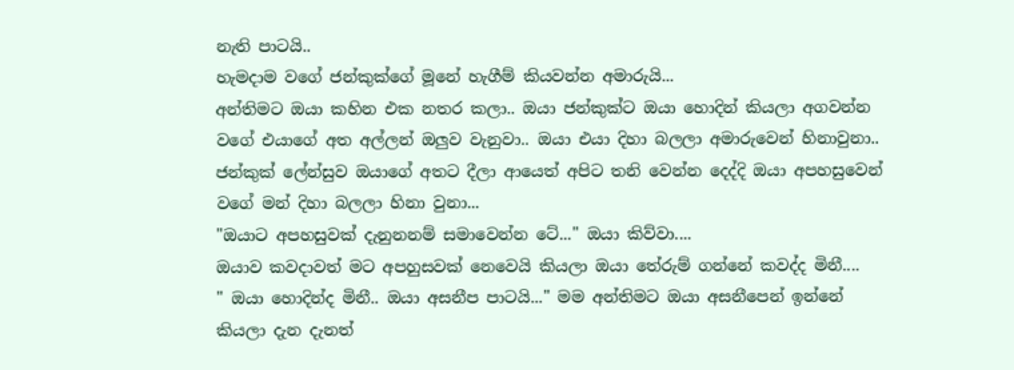නැති පාටයි..
හැමදාම වගේ ජන්කුක්ගේ මූනේ හැගීම් කියවන්න අමාරුයි...
අන්තිමට ඔයා කහින එක නතර කලා.. ඔයා ජන්කුක්ට ඔයා හොදින් කියලා අගවන්න වගේ එයාගේ අත අල්ලන් ඔලුව වැනුවා.. ඔයා එයා දිහා බලලා අමාරුවෙන් හිනාවුනා.. ජන්කුක් ලේන්සුව ඔයාගේ අතට දීලා ආයෙත් අපිට තනි වෙන්න දෙද්දි ඔයා අපහසුවෙන් වගේ මන් දිහා බලලා හිනා වුනා...
"ඔයාට අපහසුවක් දැනුනනම් සමාවෙන්න ටේ..." ඔයා කිව්වා....
ඔයාව කවදාවත් මට අපහුසවක් නෙවෙයි කියලා ඔයා තේරුම් ගන්නේ කවද්ද මිනී....
" ඔයා හොදින්ද මිනී.. ඔයා අසනීප පාටයි..." මම අන්තිමට ඔයා අසනීපෙන් ඉන්නේ කියලා දැන දැනත්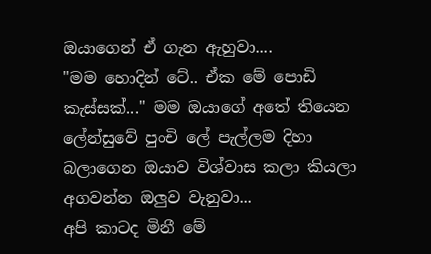ඔයාගෙන් ඒ ගැන ඇහුවා....
"මම හොදින් ටේ.. ඒක මේ පොඩි කැස්සක්..." මම ඔයාගේ අතේ තියෙන ලේන්සුවේ පුංචි ලේ පැල්ලම දිහා බලාගෙන ඔයාව විශ්වාස කලා කියලා අගවන්න ඔලුව වැනුවා...
අපි කාටද මිනී මේ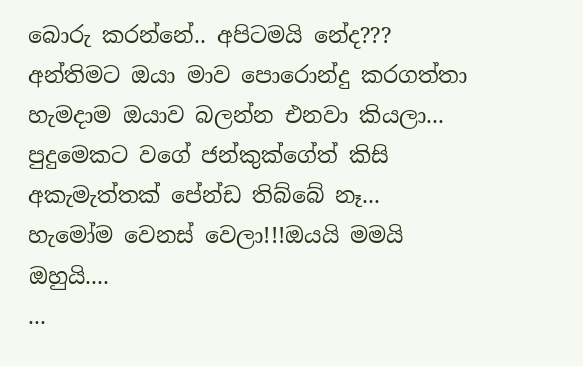බොරු කරන්නේ.. අපිටමයි නේද???
අන්තිමට ඔයා මාව පොරොන්දු කරගත්තා හැමදාම ඔයාව බලන්න එනවා කියලා... පුදුමෙකට වගේ ජන්කුක්ගේත් කිසි අකැමැත්තක් පේන්ඩ තිබ්බේ නෑ...
හැමෝම වෙනස් වෙලා!!!ඔයයි මමයි ඔහුයි....
...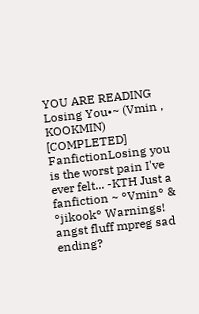YOU ARE READING
Losing You•~ (Vmin , KOOKMIN) [COMPLETED]
FanfictionLosing you is the worst pain I've ever felt... -KTH Just a fanfiction ~ °Vmin° & °jikook° Warnings! angst fluff mpreg sad ending?